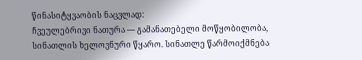წინასიტყვაობის ნაცვლად:
ჩვეულებრივი ნათურა — გამანათებელი მოწყობილობა, სინათლის ხელოვნური წყარო. სინათლე წარმოიქმნება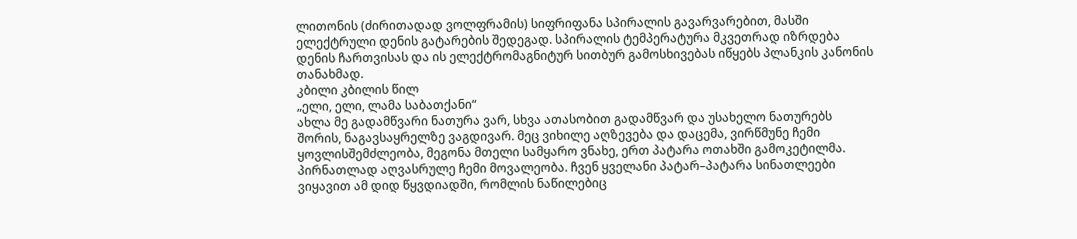ლითონის (ძირითადად ვოლფრამის) სიფრიფანა სპირალის გავარვარებით, მასში ელექტრული დენის გატარების შედეგად. სპირალის ტემპერატურა მკვეთრად იზრდება დენის ჩართვისას და ის ელექტრომაგნიტურ სითბურ გამოსხივებას იწყებს პლანკის კანონის თანახმად.
კბილი კბილის წილ
„ელი, ელი, ლამა საბათქანი“
ახლა მე გადამწვარი ნათურა ვარ, სხვა ათასობით გადამწვარ და უსახელო ნათურებს შორის, ნაგავსაყრელზე ვაგდივარ. მეც ვიხილე აღზევება და დაცემა, ვირწმუნე ჩემი ყოვლისშემძლეობა, მეგონა მთელი სამყარო ვნახე, ერთ პატარა ოთახში გამოკეტილმა. პირნათლად აღვასრულე ჩემი მოვალეობა. ჩვენ ყველანი პატარ–პატარა სინათლეები ვიყავით ამ დიდ წყვდიადში, რომლის ნაწილებიც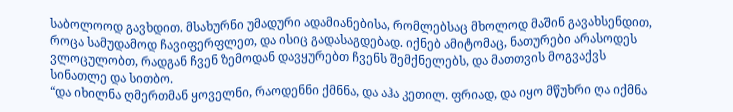საბოლოოდ გავხდით. მსახურნი უმადური ადამიანებისა, რომლებსაც მხოლოდ მაშინ გავახსენდით, როცა სამუდამოდ ჩავიფერფლეთ, და ისიც გადასაგდებად. იქნებ ამიტომაც, ნათურები არასოდეს ვლოცულობთ, რადგან ჩვენ ზემოდან დავყურებთ ჩვენს შემქნელებს, და მათთვის მოგვაქვს სინათლე და სითბო.
“და იხილნა ღმერთმან ყოველნი, რაოდენნი ქმნნა, და აჰა კეთილ. ფრიად, და იყო მწუხრი ღა იქმნა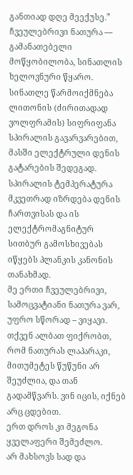განთიად დღე მეექუსე.”
ჩვეულებრივი ნათურა — გამანათებელი მოწყობილობა, სინათლის ხელოვნური წყარო. სინათლე წარმოიქმნება ლითონის (ძირითადად ვოლფრამის) სიფრიფანა სპირალის გავარვარებით, მასში ელექტრული დენის გატარების შედეგად. სპირალის ტემპერატურა მკვეთრად იზრდება დენის ჩართვისას და ის ელექტრომაგნიტურ სითბურ გამოსხივებას იწყებს პლანკის კანონის თანახმად.
მე ერთი ჩვეულებრივი, სამოცვატიანი ნათურა ვარ, უფრო სწორად – ვიყავი. თქვენ ალბათ ფიქრობთ, რომ ნათურას ლაპარაკი, მითუმეტეს წუწუნი არ შეუძლია, და თან გადამწვარს. ვინ იცის, იქნებ არც ცდებით.
ერთ დროს კი მეგონა ყველაფერი შემეძლო.
არ მახსოვს სად და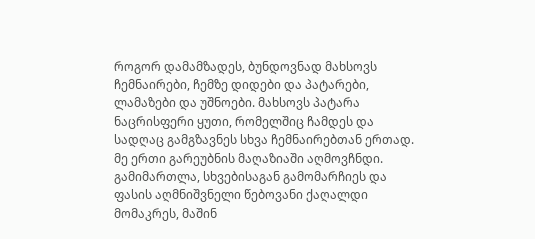როგორ დამამზადეს, ბუნდოვნად მახსოვს ჩემნაირები, ჩემზე დიდები და პატარები, ლამაზები და უშნოები. მახსოვს პატარა ნაცრისფერი ყუთი, რომელშიც ჩამდეს და სადღაც გამგზავნეს სხვა ჩემნაირებთან ერთად.
მე ერთი გარეუბნის მაღაზიაში აღმოვჩნდი. გამიმართლა, სხვებისაგან გამომარჩიეს და ფასის აღმნიშვნელი წებოვანი ქაღალდი მომაკრეს, მაშინ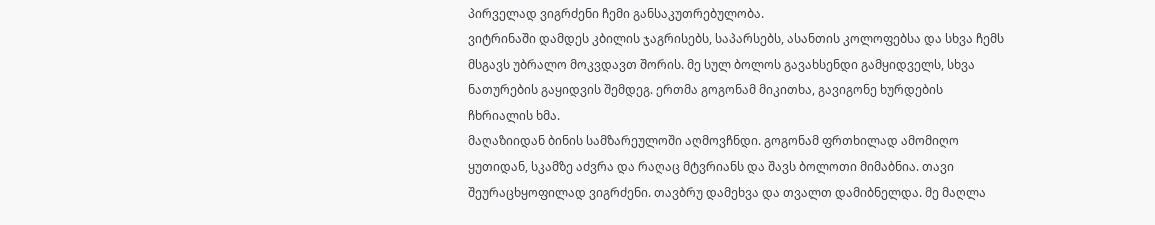პირველად ვიგრძენი ჩემი განსაკუთრებულობა.
ვიტრინაში დამდეს კბილის ჯაგრისებს, საპარსებს, ასანთის კოლოფებსა და სხვა ჩემს მსგავს უბრალო მოკვდავთ შორის. მე სულ ბოლოს გავახსენდი გამყიდველს, სხვა ნათურების გაყიდვის შემდეგ. ერთმა გოგონამ მიკითხა, გავიგონე ხურდების ჩხრიალის ხმა.
მაღაზიიდან ბინის სამზარეულოში აღმოვჩნდი. გოგონამ ფრთხილად ამომიღო ყუთიდან, სკამზე აძვრა და რაღაც მტვრიანს და შავს ბოლოთი მიმაბნია. თავი შეურაცხყოფილად ვიგრძენი. თავბრუ დამეხვა და თვალთ დამიბნელდა. მე მაღლა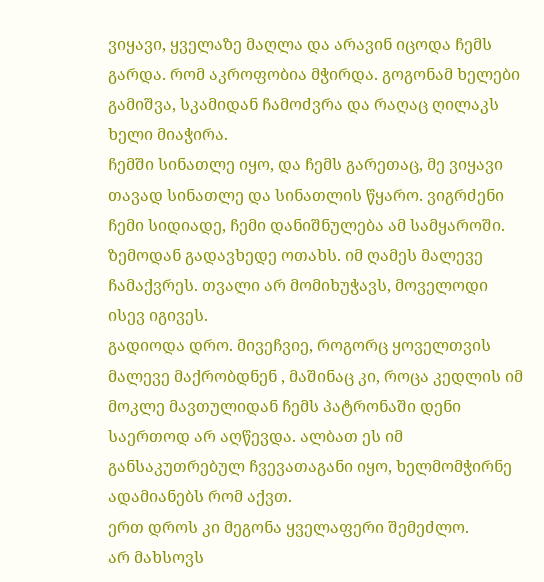ვიყავი, ყველაზე მაღლა და არავინ იცოდა ჩემს გარდა. რომ აკროფობია მჭირდა. გოგონამ ხელები გამიშვა, სკამიდან ჩამოძვრა და რაღაც ღილაკს ხელი მიაჭირა.
ჩემში სინათლე იყო, და ჩემს გარეთაც, მე ვიყავი თავად სინათლე და სინათლის წყარო. ვიგრძენი ჩემი სიდიადე, ჩემი დანიშნულება ამ სამყაროში. ზემოდან გადავხედე ოთახს. იმ ღამეს მალევე ჩამაქვრეს. თვალი არ მომიხუჭავს, მოველოდი ისევ იგივეს.
გადიოდა დრო. მივეჩვიე, როგორც ყოველთვის მალევე მაქრობდნენ , მაშინაც კი, როცა კედლის იმ მოკლე მავთულიდან ჩემს პატრონაში დენი საერთოდ არ აღწევდა. ალბათ ეს იმ განსაკუთრებულ ჩვევათაგანი იყო, ხელმომჭირნე ადამიანებს რომ აქვთ.
ერთ დროს კი მეგონა ყველაფერი შემეძლო.
არ მახსოვს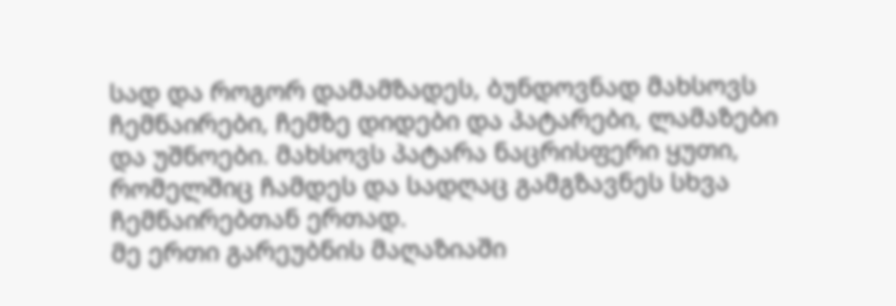სად და როგორ დამამზადეს, ბუნდოვნად მახსოვს ჩემნაირები, ჩემზე დიდები და პატარები, ლამაზები და უშნოები. მახსოვს პატარა ნაცრისფერი ყუთი, რომელშიც ჩამდეს და სადღაც გამგზავნეს სხვა ჩემნაირებთან ერთად.
მე ერთი გარეუბნის მაღაზიაში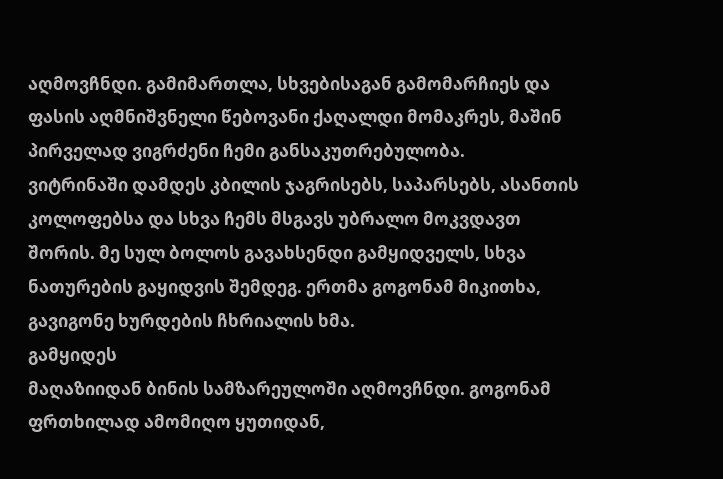აღმოვჩნდი. გამიმართლა, სხვებისაგან გამომარჩიეს და ფასის აღმნიშვნელი წებოვანი ქაღალდი მომაკრეს, მაშინ პირველად ვიგრძენი ჩემი განსაკუთრებულობა.
ვიტრინაში დამდეს კბილის ჯაგრისებს, საპარსებს, ასანთის კოლოფებსა და სხვა ჩემს მსგავს უბრალო მოკვდავთ შორის. მე სულ ბოლოს გავახსენდი გამყიდველს, სხვა ნათურების გაყიდვის შემდეგ. ერთმა გოგონამ მიკითხა, გავიგონე ხურდების ჩხრიალის ხმა.
გამყიდეს
მაღაზიიდან ბინის სამზარეულოში აღმოვჩნდი. გოგონამ ფრთხილად ამომიღო ყუთიდან,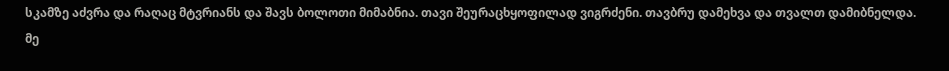სკამზე აძვრა და რაღაც მტვრიანს და შავს ბოლოთი მიმაბნია. თავი შეურაცხყოფილად ვიგრძენი. თავბრუ დამეხვა და თვალთ დამიბნელდა. მე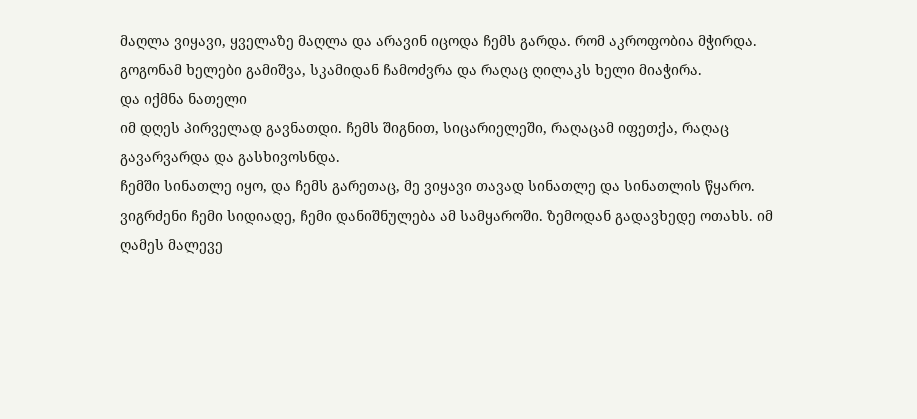მაღლა ვიყავი, ყველაზე მაღლა და არავინ იცოდა ჩემს გარდა. რომ აკროფობია მჭირდა. გოგონამ ხელები გამიშვა, სკამიდან ჩამოძვრა და რაღაც ღილაკს ხელი მიაჭირა.
და იქმნა ნათელი
იმ დღეს პირველად გავნათდი. ჩემს შიგნით, სიცარიელეში, რაღაცამ იფეთქა, რაღაც გავარვარდა და გასხივოსნდა.
ჩემში სინათლე იყო, და ჩემს გარეთაც, მე ვიყავი თავად სინათლე და სინათლის წყარო. ვიგრძენი ჩემი სიდიადე, ჩემი დანიშნულება ამ სამყაროში. ზემოდან გადავხედე ოთახს. იმ ღამეს მალევე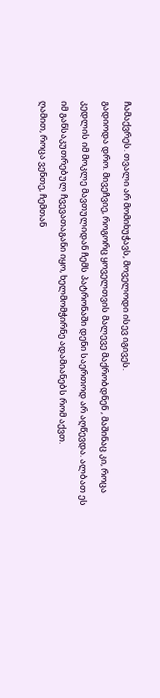ჩამაქვრეს. თვალი არ მომიხუჭავს, მოველოდი ისევ იგივეს.
გადიოდა დრო. მივეჩვიე, როგორც ყოველთვის მალევე მაქრობდნენ , მაშინაც კი, როცა კედლის იმ მოკლე მავთულიდან ჩემს პატრონაში დენი საერთოდ არ აღწევდა. ალბათ ეს იმ განსაკუთრებულ ჩვევათაგანი იყო, ხელმომჭირნე ადამიანებს რომ აქვთ.
ღამით, როცა ვენთე, ჩემთან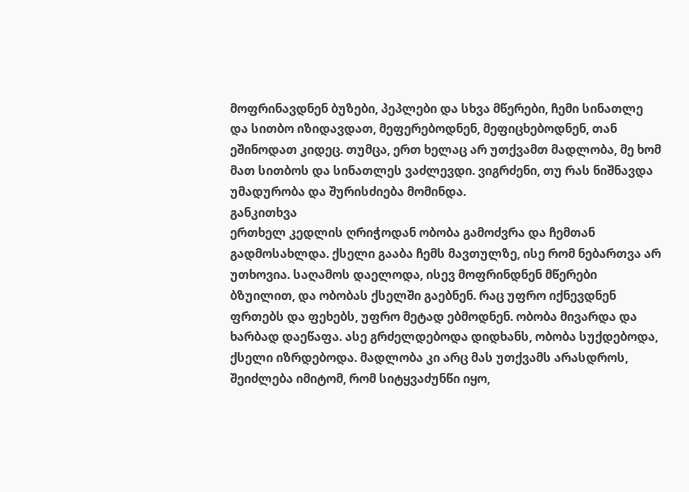მოფრინავდნენ ბუზები, პეპლები და სხვა მწერები, ჩემი სინათლე და სითბო იზიდავდათ, მეფერებოდნენ, მეფიცხებოდნენ, თან ეშინოდათ კიდეც. თუმცა, ერთ ხელაც არ უთქვამთ მადლობა, მე ხომ მათ სითბოს და სინათლეს ვაძლევდი. ვიგრძენი, თუ რას ნიშნავდა უმადურობა და შურისძიება მომინდა.
განკითხვა
ერთხელ კედლის ღრიჭოდან ობობა გამოძვრა და ჩემთან გადმოსახლდა. ქსელი გააბა ჩემს მავთულზე, ისე რომ ნებართვა არ უთხოვია. საღამოს დაელოდა, ისევ მოფრინდნენ მწერები ბზუილით, და ობობას ქსელში გაებნენ. რაც უფრო იქნევდნენ ფრთებს და ფეხებს, უფრო მეტად ებმოდნენ. ობობა მივარდა და ხარბად დაეწაფა. ასე გრძელდებოდა დიდხანს, ობობა სუქდებოდა, ქსელი იზრდებოდა. მადლობა კი არც მას უთქვამს არასდროს, შეიძლება იმიტომ, რომ სიტყვაძუნწი იყო,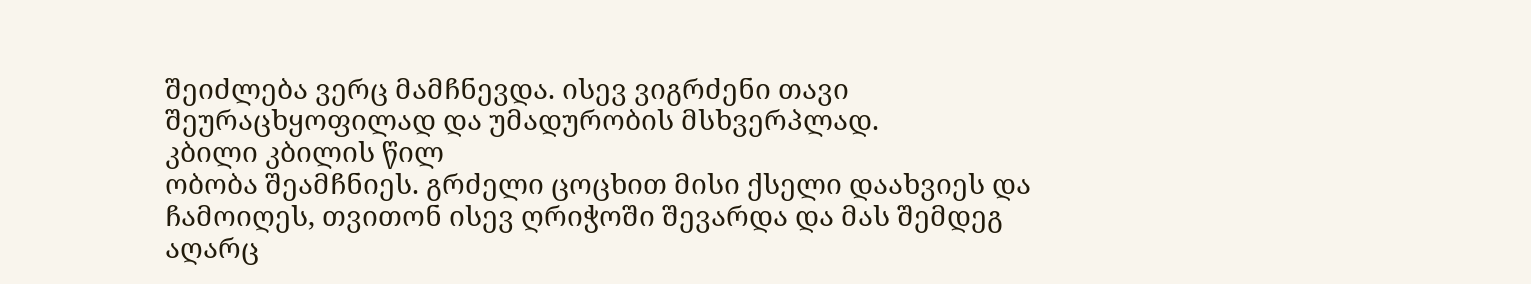შეიძლება ვერც მამჩნევდა. ისევ ვიგრძენი თავი შეურაცხყოფილად და უმადურობის მსხვერპლად.
კბილი კბილის წილ
ობობა შეამჩნიეს. გრძელი ცოცხით მისი ქსელი დაახვიეს და ჩამოიღეს, თვითონ ისევ ღრიჭოში შევარდა და მას შემდეგ აღარც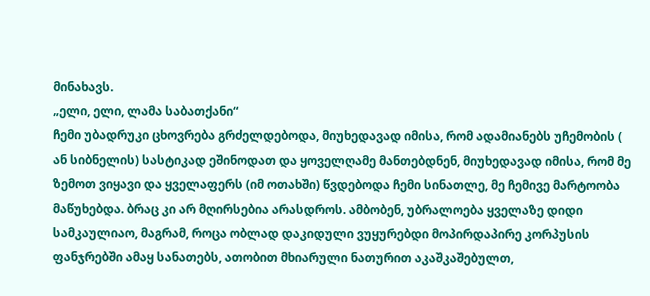მინახავს.
„ელი, ელი, ლამა საბათქანი“
ჩემი უბადრუკი ცხოვრება გრძელდებოდა, მიუხედავად იმისა, რომ ადამიანებს უჩემობის ( ან სიბნელის) სასტიკად ეშინოდათ და ყოველღამე მანთებდნენ, მიუხედავად იმისა, რომ მე ზემოთ ვიყავი და ყველაფერს (იმ ოთახში) წვდებოდა ჩემი სინათლე, მე ჩემივე მარტოობა მაწუხებდა. ბრაც კი არ მღირსებია არასდროს. ამბობენ, უბრალოება ყველაზე დიდი სამკაულიაო, მაგრამ, როცა ობლად დაკიდული ვუყურებდი მოპირდაპირე კორპუსის ფანჯრებში ამაყ სანათებს, ათობით მხიარული ნათურით აკაშკაშებულთ,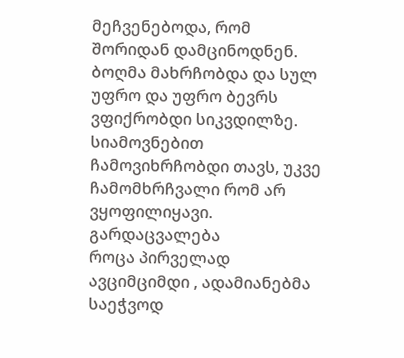მეჩვენებოდა, რომ შორიდან დამცინოდნენ. ბოღმა მახრჩობდა და სულ უფრო და უფრო ბევრს ვფიქრობდი სიკვდილზე. სიამოვნებით ჩამოვიხრჩობდი თავს, უკვე ჩამომხრჩვალი რომ არ ვყოფილიყავი.
გარდაცვალება
როცა პირველად ავციმციმდი , ადამიანებმა საეჭვოდ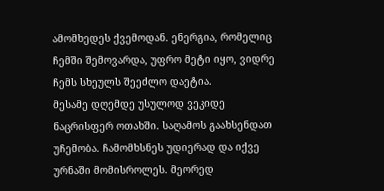ამომხედეს ქვემოდან. ენერგია, რომელიც ჩემში შემოვარდა, უფრო მეტი იყო, ვიდრე ჩემს სხეულს შეეძლო დაეტია.
მესამე დღემდე უსულოდ ვეკიდე ნაცრისფერ ოთახში. საღამოს გაახსენდათ უჩემობა. ჩამომხსნეს უდიერად და იქვე ურნაში მომისროლეს. მეორედ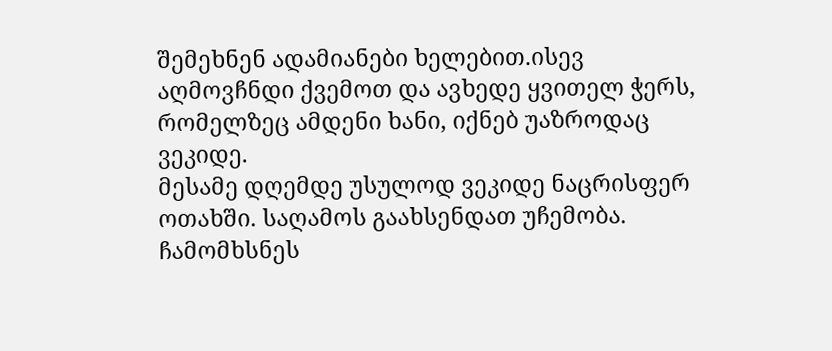შემეხნენ ადამიანები ხელებით.ისევ აღმოვჩნდი ქვემოთ და ავხედე ყვითელ ჭერს, რომელზეც ამდენი ხანი, იქნებ უაზროდაც ვეკიდე.
მესამე დღემდე უსულოდ ვეკიდე ნაცრისფერ ოთახში. საღამოს გაახსენდათ უჩემობა. ჩამომხსნეს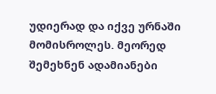უდიერად და იქვე ურნაში მომისროლეს. მეორედ შემეხნენ ადამიანები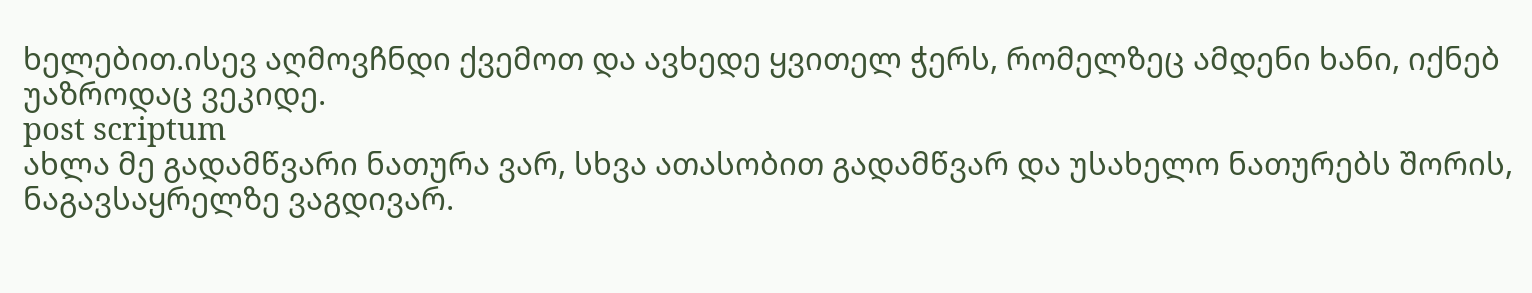ხელებით.ისევ აღმოვჩნდი ქვემოთ და ავხედე ყვითელ ჭერს, რომელზეც ამდენი ხანი, იქნებ უაზროდაც ვეკიდე.
post scriptum
ახლა მე გადამწვარი ნათურა ვარ, სხვა ათასობით გადამწვარ და უსახელო ნათურებს შორის, ნაგავსაყრელზე ვაგდივარ.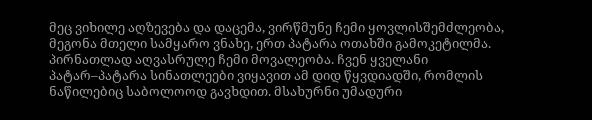მეც ვიხილე აღზევება და დაცემა, ვირწმუნე ჩემი ყოვლისშემძლეობა, მეგონა მთელი სამყარო ვნახე, ერთ პატარა ოთახში გამოკეტილმა. პირნათლად აღვასრულე ჩემი მოვალეობა. ჩვენ ყველანი პატარ–პატარა სინათლეები ვიყავით ამ დიდ წყვდიადში, რომლის ნაწილებიც საბოლოოდ გავხდით. მსახურნი უმადური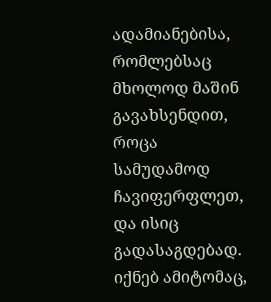ადამიანებისა, რომლებსაც მხოლოდ მაშინ გავახსენდით, როცა სამუდამოდ ჩავიფერფლეთ, და ისიც გადასაგდებად. იქნებ ამიტომაც,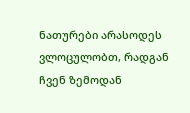ნათურები არასოდეს ვლოცულობთ, რადგან ჩვენ ზემოდან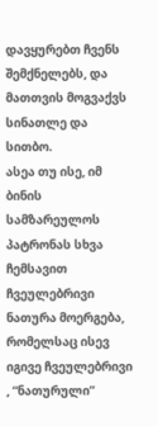დავყურებთ ჩვენს შემქნელებს, და მათთვის მოგვაქვს სინათლე და სითბო.
ასეა თუ ისე, იმ ბინის სამზარეულოს პატრონას სხვა ჩემსავით ჩვეულებრივი ნათურა მოერგება, რომელსაც ისევ იგივე ჩვეულებრივი , “ნათურული”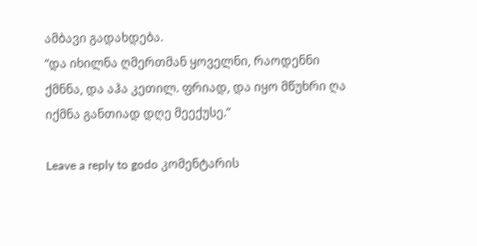ამბავი გადახდება.
“და იხილნა ღმერთმან ყოველნი, რაოდენნი ქმნნა, და აჰა კეთილ. ფრიად, და იყო მწუხრი ღა იქმნა განთიად დღე მეექუსე.”

Leave a reply to godo კომენტარის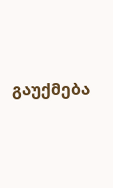გაუქმება